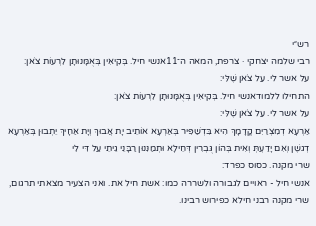רש״י
רבי שלמה יצחקי · צרפת, המאה ה־11אנשי חיל. בְּקִיאִין בְּאֻמָּנוּתָן לִרְעוֹת צֹאן:
על אשר לי. עַל צֹאן שֶׁלִּי:
התחילו ללמודאנשי חיל. בְּקִיאִין בְּאֻמָּנוּתָן לִרְעוֹת צֹאן:
על אשר לי. עַל צֹאן שֶׁלִּי:
אַרְעָא דְמִצְרַיִם קֳדָמָךְ הִיא בִּדְשַׁפִּיר בְּאַרְעָא אוֹתֵיב יָת אֲבוּךְ וְיָת אַחָיךְ יֵתְבוּן בְּאַרְעָא דְגשֶׁן וְאִם יָדַעְתְּ וְאִית בְּהוֹן גֻּבְרִין דְּחֵילָא וּתְמַנִּנוּן רַבָּנֵי גֵיתֵי עַל דִּי לִי
שרי מקנה. כסוס כפרד:
אנשי חיל - ראויים לגבורה ולשררה כמו: אשת חיל את. ואני הצעיר מצאתי תרגום, שרי מקנה רבני חילא כפירוש רבינו.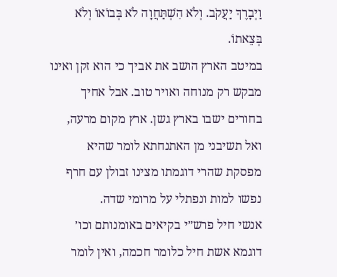וַיְבָרֶךְ יַעֲקֹב. וְלֹא הִשְׁתַּחֲוָה לֹא בְּבוֹאוֹ וְלֹא בְּצֵאתוֹ.
במיטב הארץ הושב את אביך כי הוא זקן ואינו מבקש רק מנוחה ואויר טוב. אבל אחיך בחורים ישבו בארץ גשן. ארץ מקום מרעה, ואל תשיבני מן האתנחתא לומר שהיא מפסקת שהרי דוגמתו מצינו זבולן עם חרף נפשו למות ונפתלי על מרומי שדה.
אנשי חיל פרש״י בקיאים באומנותם וכו׳ דוגמא אשת חיל כלומר חכמה, ואין לומר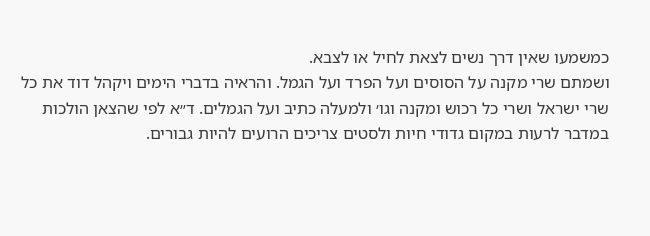כמשמעו שאין דרך נשים לצאת לחיל או לצבא.
ושמתם שרי מקנה על הסוסים ועל הפרד ועל הגמל. והראיה בדברי הימים ויקהל דוד את כל שרי ישראל ושרי כל רכוש ומקנה וגו׳ ולמעלה כתיב ועל הגמלים. ד״א לפי שהצאן הולכות במדבר לרעות במקום גדודי חיות ולסטים צריכים הרועים להיות גבורים.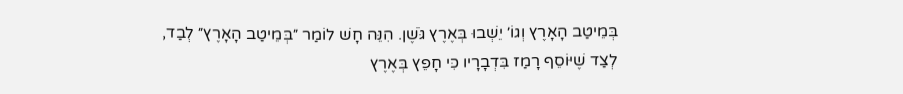בְּמֵיטַב הָאָרֶץ וְגוֹ׳ יֵשְׁבוּ בְּאֶרֶץ גֹּשֶׁן. הִנֵּה חָשׁ לוֹמַר ״בְּמֵיטַב הָאָרֶץ״ לְבַד, לְצַד שֶׁיּוֹסֵף רָמַז בִּדְבָרָיו כִּי חָפֵץ בְּאֶרֶץ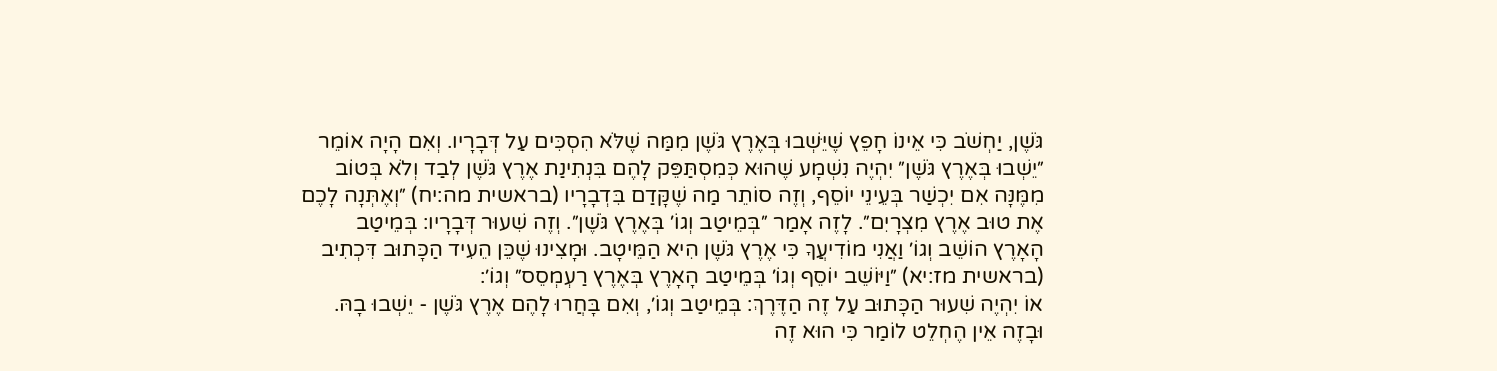גֹּשֶׁן, יַחְשֹׁב כִּי אֵינוֹ חָפֵץ שֶׁיֵּשְׁבוּ בְּאֶרֶץ גֹּשֶׁן מִמַּה שֶׁלֹּא הִסְכִּים עַל דְּבָרָיו. וְאִם הָיָה אוֹמֵר ״יֵשְׁבוּ בְּאֶרֶץ גֹּשֶׁן״ יִהְיֶה נִשְׁמָע שֶׁהוּא כְּמִסְתַּפֵּק לָהֶם בִּנְתִינַת אֶרֶץ גֹּשֶׁן לְבַד וְלֹא בְּטוֹב מִמֶּנָּה אִם יִכְשַׁר בְּעֵינֵי יוֹסֵף, וְזֶה סוֹתֵר מַה שֶׁקָּדַם בִּדְבָרָיו (בראשית מה:יח) ״וְאֶתְּנָה לָכֶם אֶת טוּב אֶרֶץ מִצְרָיִם״. לָזֶה אָמַר ״בְּמֵיטַב וְגוֹ׳ בְּאֶרֶץ גֹּשֶׁן״. וְזֶה שִׁעוּר דְּבָרָיו: בְּמֵיטַב הָאָרֶץ הוֹשֵׁב וְגוֹ׳ וַאֲנִי מוֹדִיעֲךָ כִּי אֶרֶץ גֹּשֶׁן הִיא הַמֵּיטָב. וּמָצִינוּ שֶׁכֵּן הֵעִיד הַכָּתוּב דִּכְתִיב (בראשית מז:יא) ״וַיּוֹשֵׁב יוֹסֵף וְגוֹ׳ בְּמֵיטַב הָאָרֶץ בְּאֶרֶץ רַעְמְסֵס״ וְגוֹ׳:
אוֹ יִהְיֶה שִׁעוּר הַכָּתוּב עַל זֶה הַדֶּרֶךְ: בְּמֵיטַב וְגוֹ׳, וְאִם בָּחֲרוּ לָהֶם אֶרֶץ גֹּשֶׁן - יֵשְׁבוּ בָהּ. וּבָזֶה אֵין הֶחְלֵט לוֹמַר כִּי הוּא זֶה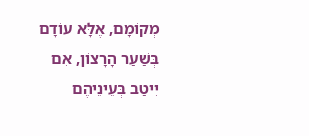מְקוֹמָם, אֶלָּא עוֹדָם בְּשַׁעַר הָרָצוֹן, אִם יִיטַב בְּעֵינֵיהֶם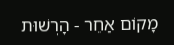מָקוֹם אַחֵר - הָרְשׁוּת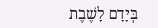בְּיָדָם לָשֶׁבֶת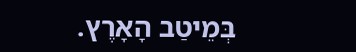בְּמֵיטַב הָאָרֶץ.